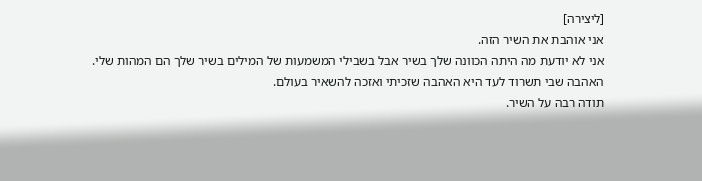[ליצירה]
אני אוהבת את השיר הזה.
אני לא יודעת מה היתה הכוונה שלך בשיר אבל בשבילי המשמעות של המילים בשיר שלך הם המהות שלי. האהבה שבי תשרוד לעד היא האהבה שזכיתי ואזכה להשאיר בעולם.
תודה רבה על השיר.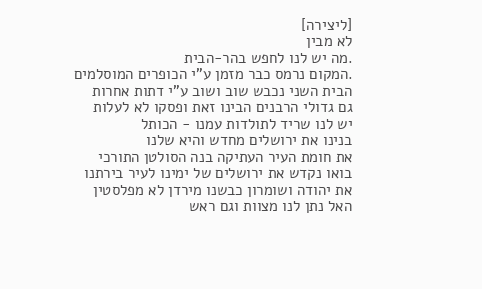[ליצירה]
לא מבין
.מה יש לנו לחפש בהר-הבית
.המקום נרמס כבר מזמן ע"י הכופרים המוסלמים
הבית השני נכבש שוב ושוב ע"י דתות אחרות
גם גדולי הרבנים הבינו זאת ופסקו לא לעלות
יש לנו שריד לתולדות עמנו - הכותל
בנינו את ירושלים מחדש והיא שלנו
את חומת העיר העתיקה בנה הסולטן התורכי
בואו נקדש את ירושלים של ימינו לעיר בירתנו
את יהודה ושומרון כבשנו מירדן לא מפלסטין
האל נתן לנו מצוות וגם ראש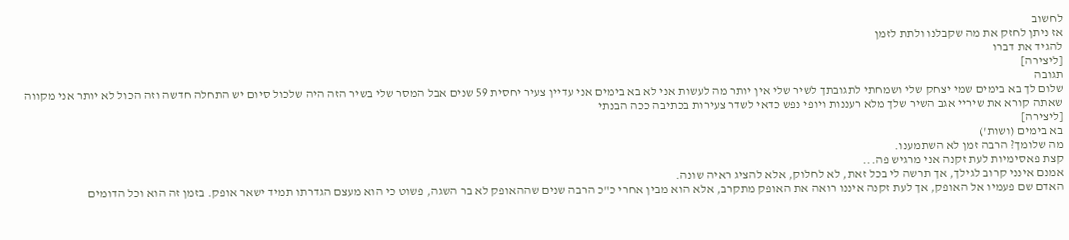לחשוב
אז ניתן לחזק את מה שקבלנו ולתת לזמן
להגיד את דברו
[ליצירה]
תגובה
שלום לך בא בימים שמי יצחק שלי ושמחתי לתגובתך לשיר שלי אין יותר מה לעשות אני לא בא בימים אני עדיין צעיר יחסית 59 שנים אבל המסר שלי בשיר הזה היה שלכול סיום יש התחלה חדשה וזה הכול לא יותר אני מקווה שאתה קורא את שיריי אגב השיר שלך מלא רעננות ויופי נפש כדאי לשדר צעירות בכתיבה ככה הבנתי
[ליצירה]
בא בימים (ושות')
מה שלומך? הרבה זמן לא השתמענו.
קצת פאסימיות לעת זקנה אני מרגיש פה...
אמנם אינני קרוב לגילך, אך תרשה לי בכל זאת, לא לחלוק, אלא להציג ראיה שונה.
האדם שם פעמיו אל האופק, אך לעת זקנה איננו רואה את האופק מתקרב, אלא הוא מבין אחרי כ"כ הרבה שנים שההאופק לא בר השגה, פשוט כי הוא מעצם הגדרתו תמיד ישאר אופק. בזמן זה הוא וכל הדומים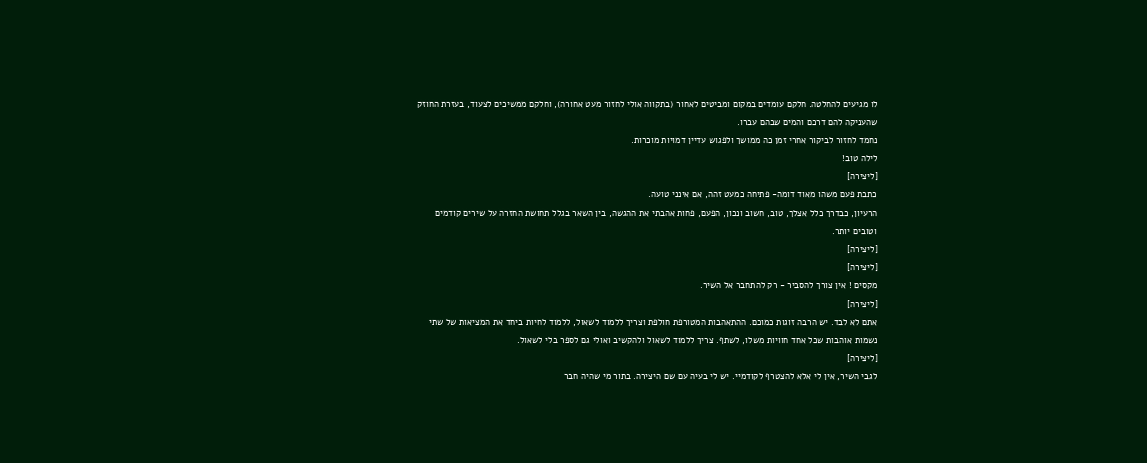לו מגיעים להחלטה. חלקם עומדים במקום ומביטים לאחור (בתקווה אולי לחזור מעט אחורה), וחלקם ממשיכים לצעוד, בעזרת החוזק שהעניקה להם דרכם והמים שבהם עברו.
נחמד לחזור לביקור אחרי זמן כה ממושך ולפגוש עדיין דמויות מוכרות.
לילה טוב!
[ליצירה]
כתבת פעם משהו מאוד דומה- פתיחה כמעט זהה, אם אינני טועה.
הרעיון, כבדרך כלל אצלך, טוב, חשוב ונכון, הפעם, פחות אהבתי את ההגשה, בין השאר בגלל תחושת החזרה על שירים קודמים וטובים יותר.
[ליצירה]
[ליצירה]
מקסים ! אין צורך להסביר - רק להתחבר אל השיר.
[ליצירה]
אתם לא לבד. יש הרבה זוגות כמוכם. ההתאהבות המטורפת חולפת וצריך ללמוד לשאול, ללמוד לחיות ביחד את המציאות של שתי נשמות אוהבות שכל אחד חוויות משלו, לשתף. צריך ללמוד לשאול ולהקשיב ואולי גם לספר בלי לשאול.
[ליצירה]
לגבי השיר, אין לי אלא להצטרף לקודמיי. יש לי בעיה עם שם היצירה. בתור מי שהיה חבר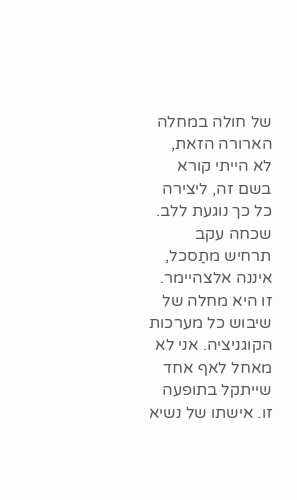של חולה במחלה הארורה הזאת, לא הייתי קורא בשם זה, ליצירה כל כך נוגעת ללב. שכחה עקב תרחיש מתַסכל, איננה אלצהיימר.
זו היא מחלה של שיבוש כל מערכות הקוגניציה. אני לא מאחל לאף אחד שייתקל בתופעה זו. אישתו של נשיא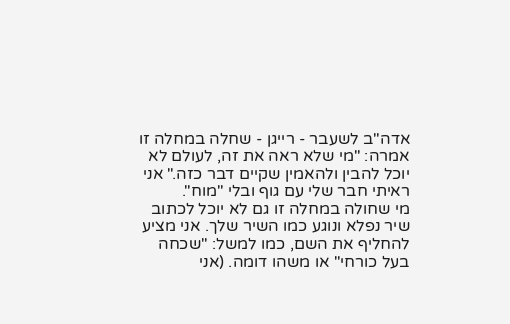אדה"ב לשעבר - רייגן - שחלה במחלה זו אמרה: "מי שלא ראה את זה, לעולם לא יוכל להבין ולהאמין שקיים דבר כזה." אני ראיתי חבר שלי עם גוף ובלי "מוח".
מי שחולה במחלה זו גם לא יוכל לכתוב שיר נפלא ונוגע כמו השיר שלך. אני מציע להחליף את השם, כמו למשל: "שכחה בעל כורחי" או משהו דומה. (אני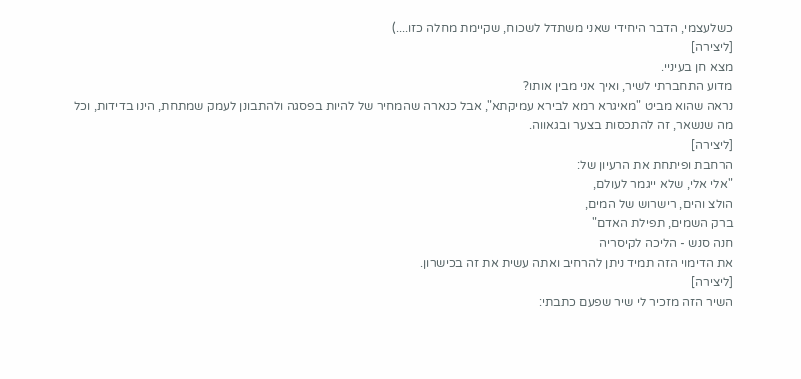כשלעצמי, הדבר היחידי שאני משתדל לשכוח, שקיימת מחלה כזו....)
[ליצירה]
מצא חן בעיניי.
מדוע התחברתי לשיר, ואיך אני מבין אותו?
נראה שהוא מביט "מאיגרא רמא לבירא עמיקתא", אבל כנארה שהמחיר של להיות בפסגה ולהתבונן לעמק שמתחת, הינו בדידות, וכל מה שנשאר, זה להתכסות בצער ובגאווה.
[ליצירה]
הרחבת ופיתחת את הרעיון של:
"אלי אלי, שלא ייגמר לעולם,
הולצ והים, רישרוש של המים,
ברק השמים, תפילת האדם"
חנה סנש - הליכה לקיסריה
את הדימוי הזה תמיד ניתן להרחיב ואתה עשית את זה בכישרון.
[ליצירה]
השיר הזה מזכיר לי שיר שפעם כתבתי: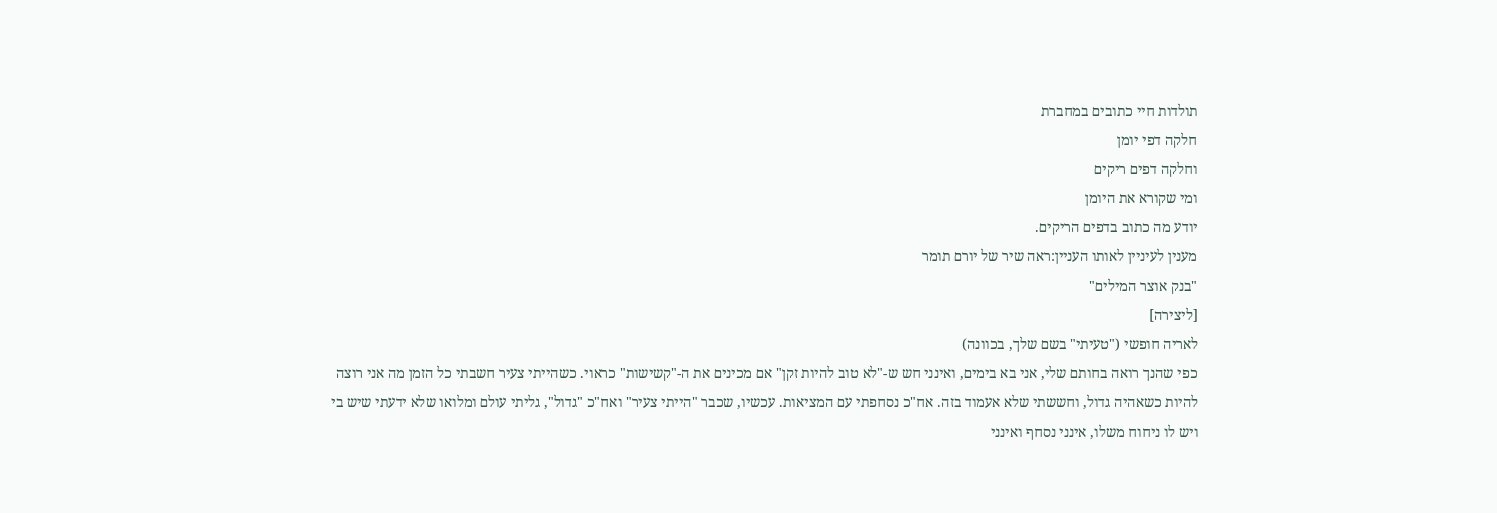תולדות חיי כתובים במחברת
חלקה דפי יומן
וחלקה דפים ריקים
ומי שקורא את היומן
יודע מה כתוב בדפים הריקים.
מענין לעיניין לאותו העניין:ראה שיר של יורם תומר
"בנק אוצר המילים"
[ליצירה]
לאריה חופשי ("טעיתי" בשם שלך, בכוונה)
כפי שהנך רואה בחותם שלי, אני בא בימים, ואינני חש ש-"לא טוב להיות זקן" אם מכינים את ה-"קשישות" כראוי. כשהייתי צעיר חשבתי כל הזמן מה אני רוצה להיות כשאהיה גדול, וחששתי שלא אעמוד בזה. אח"כ נסחפתי עם המציאות. עכשיו, שכבר "הייתי צעיר" ואח"כ "גדול", גליתי עולם ומלואו שלא ידעתי שיש בי ויש לו ניחוח משלו, אינני נסחף ואינני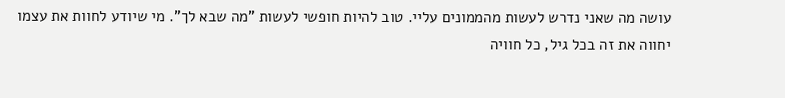עושה מה שאני נדרש לעשות מהממונים עליי. טוב להיות חופשי לעשות "מה שבא לך". מי שיודע לחוות את עצמו יחווה את זה בכל גיל, כל חוויה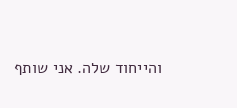והייחוד שלה. אני שותף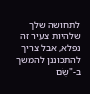לתחושה שלך שלהיות צעיר זה נפלא, אבל צריך להתכוננן להמשך ב-"שֻׂם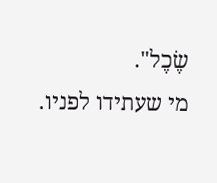שֶׂכֶל".
מי שעתידו לפניו.